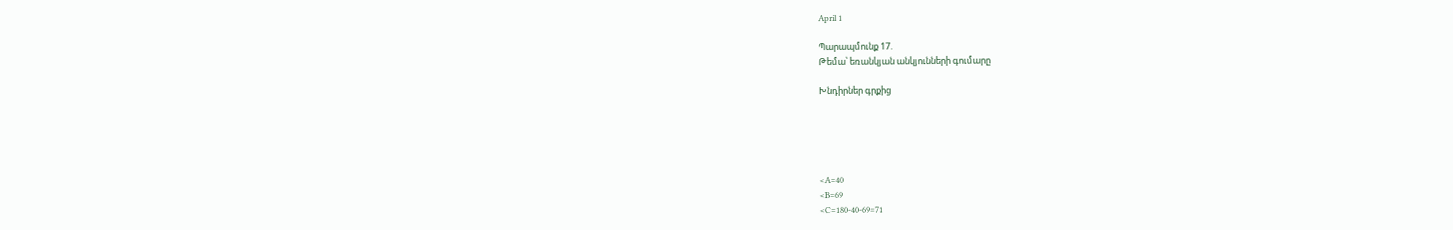April 1

Պարապմունք 17.
Թեմա՝ եռանկյան անկյունների գումարը

Խնդիրներ գրքից





<A=40
<B=69
<C=180-40-69=71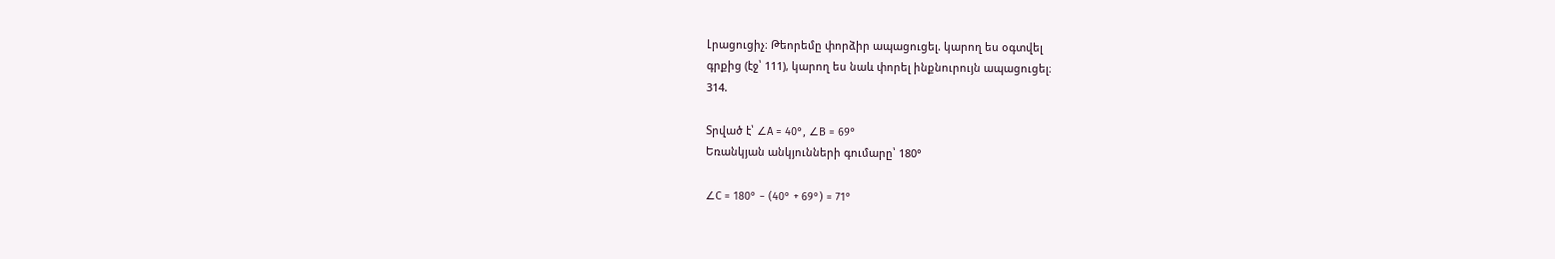Լրացուցիչ։ Թեորեմը փորձիր ապացուցել. կարող ես օգտվել
գրքից (էջ՝ 111), կարող ես նաև փորել ինքնուրույն ապացուցել։
314.

Տրված է՝ ∠A = 40°, ∠B = 69°
Եռանկյան անկյունների գումարը՝ 180°

∠C = 180° − (40° + 69°) = 71°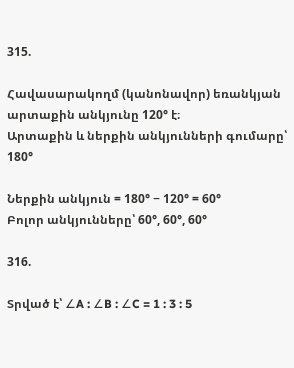315.

Հավասարակողմ (կանոնավոր) եռանկյան արտաքին անկյունը 120° է։
Արտաքին և ներքին անկյունների գումարը՝ 180°

Ներքին անկյուն = 180° − 120° = 60°
Բոլոր անկյունները՝ 60°, 60°, 60°

316.

Տրված է՝ ∠A : ∠B : ∠C = 1 : 3 : 5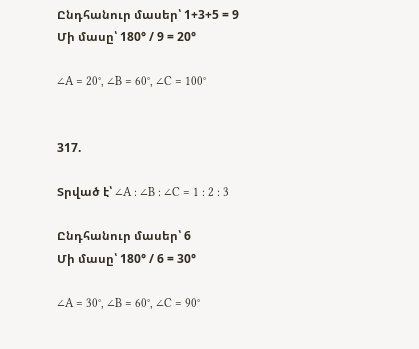Ընդհանուր մասեր՝ 1+3+5 = 9
Մի մասը՝ 180° / 9 = 20°

∠A = 20°, ∠B = 60°, ∠C = 100°


317.

Տրված է՝ ∠A : ∠B : ∠C = 1 : 2 : 3

Ընդհանուր մասեր՝ 6
Մի մասը՝ 180° / 6 = 30°

∠A = 30°, ∠B = 60°, ∠C = 90°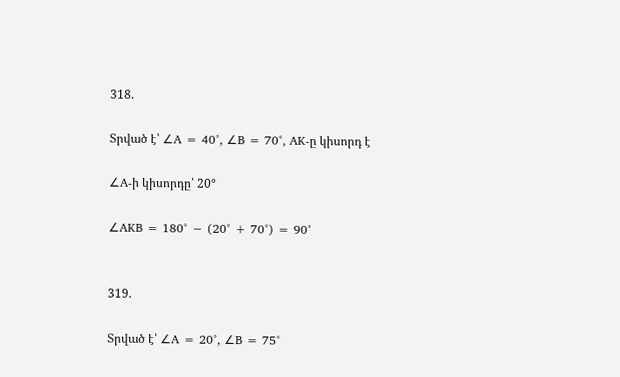318.

Տրված է՝ ∠A = 40°, ∠B = 70°, AK-ը կիսորդ է

∠A-ի կիսորդը՝ 20°

∠AKB = 180° − (20° + 70°) = 90°


319.

Տրված է՝ ∠A = 20°, ∠B = 75°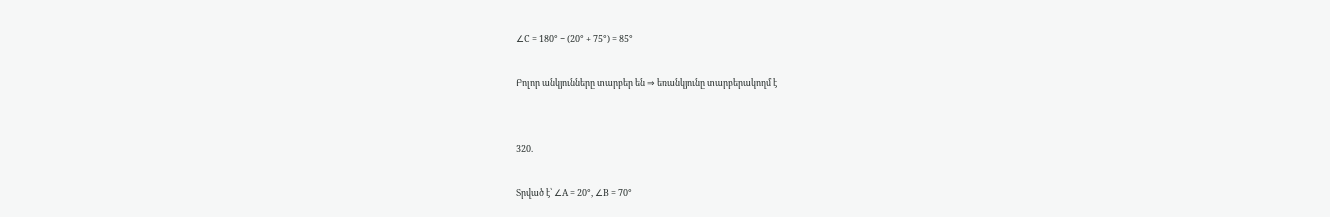∠C = 180° − (20° + 75°) = 85°

Բոլոր անկյունները տարբեր են ⇒ եռանկյունը տարբերակողմ է


320.

Տրված է՝ ∠A = 20°, ∠B = 70°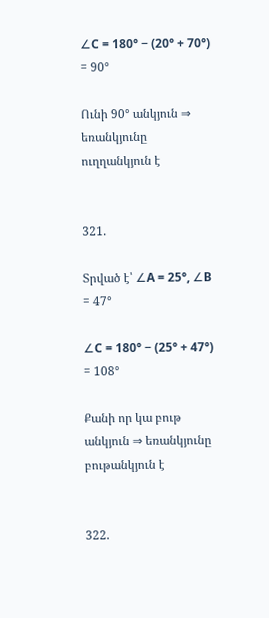∠C = 180° − (20° + 70°) = 90°

Ունի 90° անկյուն ⇒ եռանկյունը ուղղանկյուն է


321.

Տրված է՝ ∠A = 25°, ∠B = 47°

∠C = 180° − (25° + 47°) = 108°

Քանի որ կա բութ անկյուն ⇒ եռանկյունը բութանկյուն է


322.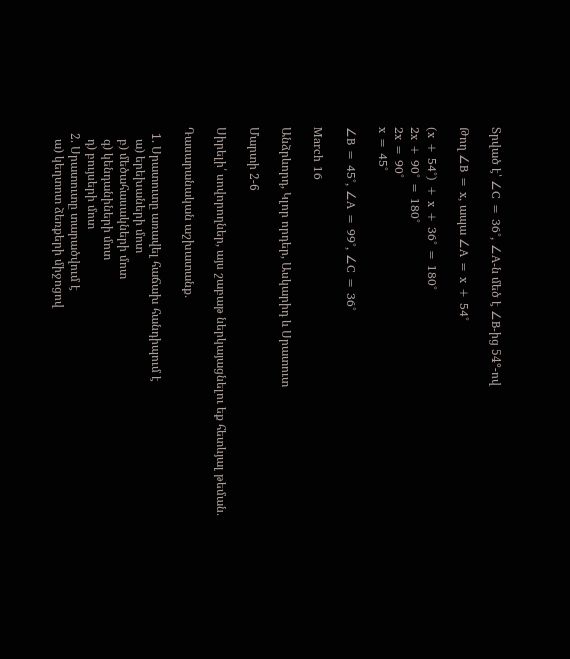Տրված է՝ ∠C = 36°, ∠A-ն մեծ է ∠B-ից 54°-ով

Թող ∠B = x, ապա ∠A = x + 54°

(x + 54°) + x + 36° = 180°
2x + 90° = 180°
2x = 90°
x = 45°

∠B = 45°, ∠A = 99°, ∠C = 36°

March 16

Անձրևորդ, Կլոր որդեր, Ասկարիդ և Սրատուտ

Մարտի 2-6

Սիրելի՛ սովորողներ, այս շաբաթ ներկայացնելու եք հետևյալ թեման․

Դասարանական աշխատանք․

  1. Սրատուտը առավել հաճախ հանդիպում է
    ա) երեխաների մոտ
    բ) մեծահասակների մոտ
    գ) կենդանիների մոտ
    դ) բույսերի մոտ
  2. Սրատուտը տարածվում է
    ա) կեղտոտ ձեռքերի միջոցով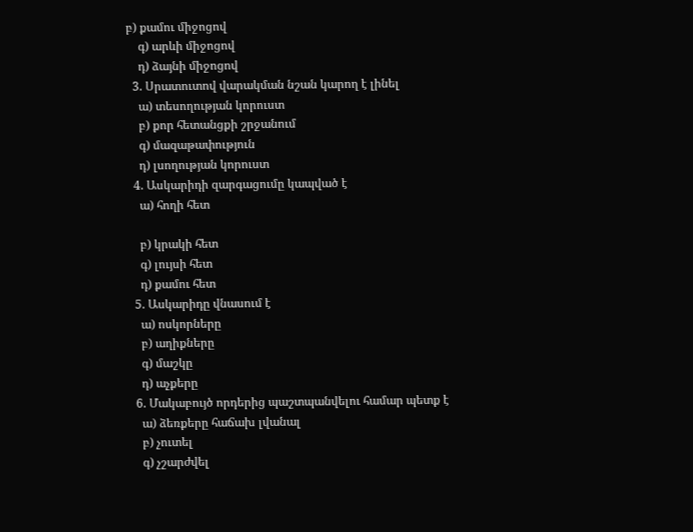բ) քամու միջոցով
    գ) արևի միջոցով
    դ) ձայնի միջոցով
  3. Սրատուտով վարակման նշան կարող է լինել
    ա) տեսողության կորուստ
    բ) քոր հետանցքի շրջանում
    գ) մազաթափություն
    դ) լսողության կորուստ
  4. Ասկարիդի զարգացումը կապված է
    ա) հողի հետ

    բ) կրակի հետ
    գ) լույսի հետ
    դ) քամու հետ
  5. Ասկարիդը վնասում է
    ա) ոսկորները
    բ) աղիքները
    գ) մաշկը
    դ) աչքերը
  6. Մակաբույծ որդերից պաշտպանվելու համար պետք է
    ա) ձեռքերը հաճախ լվանալ
    բ) չուտել
    գ) չշարժվել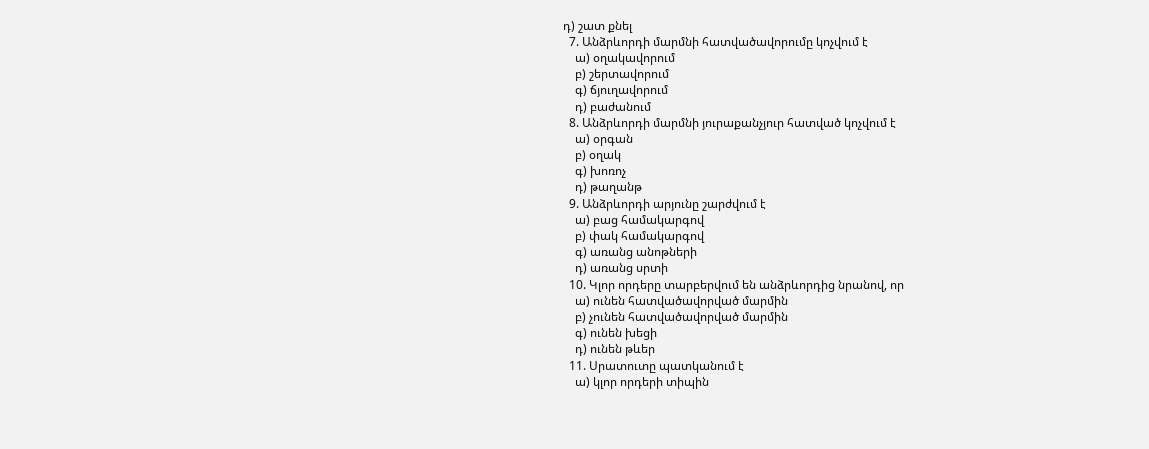դ) շատ քնել
  7. Անձրևորդի մարմնի հատվածավորումը կոչվում է
    ա) օղակավորում
    բ) շերտավորում
    գ) ճյուղավորում
    դ) բաժանում
  8. Անձրևորդի մարմնի յուրաքանչյուր հատված կոչվում է
    ա) օրգան
    բ) օղակ
    գ) խոռոչ
    դ) թաղանթ
  9. Անձրևորդի արյունը շարժվում է
    ա) բաց համակարգով
    բ) փակ համակարգով
    գ) առանց անոթների
    դ) առանց սրտի
  10. Կլոր որդերը տարբերվում են անձրևորդից նրանով, որ
    ա) ունեն հատվածավորված մարմին
    բ) չունեն հատվածավորված մարմին
    գ) ունեն խեցի
    դ) ունեն թևեր
  11. Սրատուտը պատկանում է
    ա) կլոր որդերի տիպին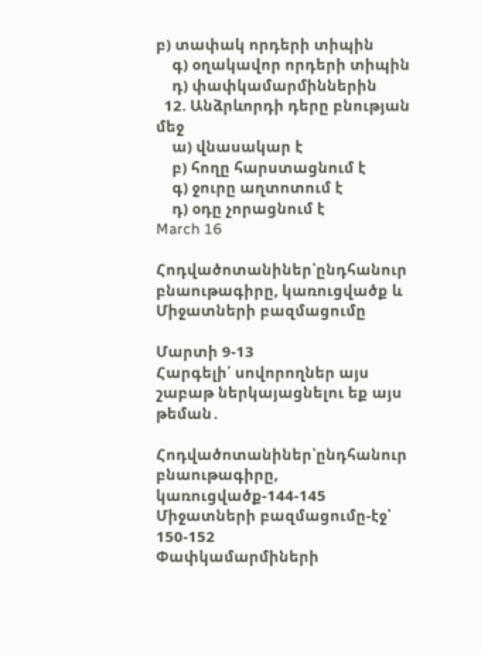բ) տափակ որդերի տիպին
    գ) օղակավոր որդերի տիպին
    դ) փափկամարմիններին
  12. Անձրևորդի դերը բնության մեջ
    ա) վնասակար է
    բ) հողը հարստացնում է
    գ) ջուրը աղտոտում է
    դ) օդը չորացնում է
March 16

Հոդվածոտանիներ՝ընդհանուր բնաութագիրը, կառուցվածք և Միջատների բազմացումը

Մարտի 9-13
Հարգելի՛ սովորողներ այս շաբաթ ներկայացնելու եք այս թեման․

Հոդվածոտանիներ՝ընդհանուր բնաութագիրը, կառուցվածք-144-145
Միջատների բազմացումը-էջ՝ 150-152
Փափկամարմիների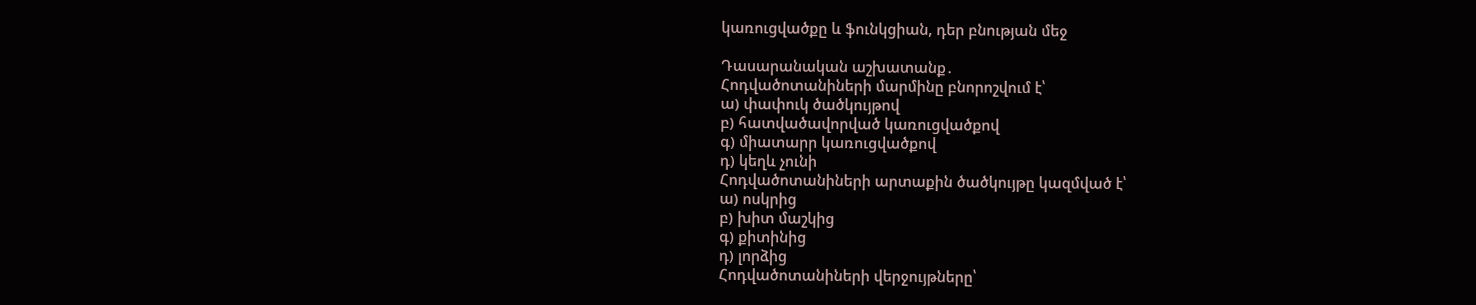կառուցվածքը և ֆունկցիան, դեր բնության մեջ

Դասարանական աշխատանք․
Հոդվածոտանիների մարմինը բնորոշվում է՝
ա) փափուկ ծածկույթով
բ) հատվածավորված կառուցվածքով
գ) միատարր կառուցվածքով
դ) կեղև չունի
Հոդվածոտանիների արտաքին ծածկույթը կազմված է՝
ա) ոսկրից
բ) խիտ մաշկից
գ) քիտինից
դ) լորձից
Հոդվածոտանիների վերջույթները՝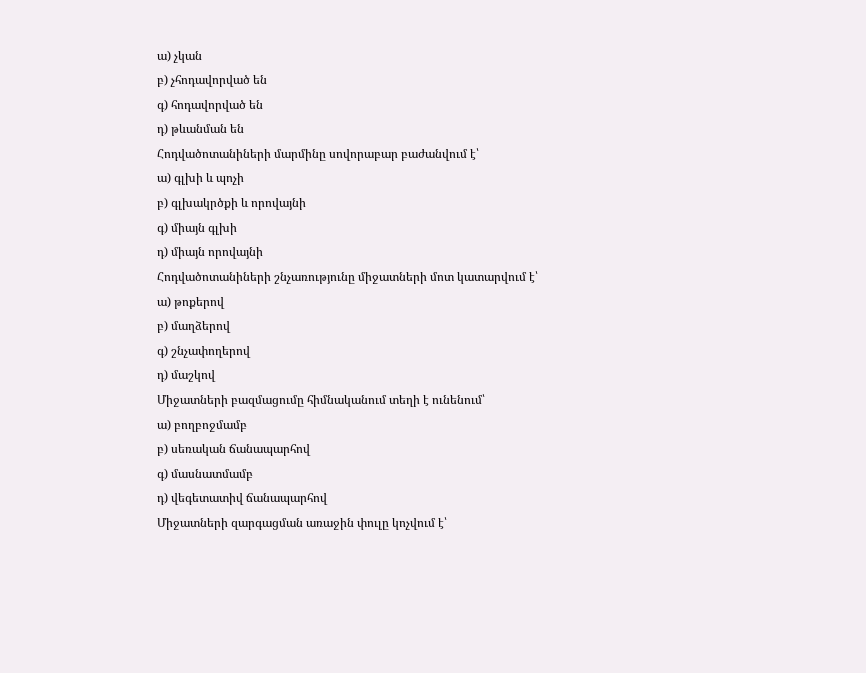ա) չկան
բ) չհոդավորված են
գ) հոդավորված են
դ) թևանման են
Հոդվածոտանիների մարմինը սովորաբար բաժանվում է՝
ա) գլխի և պոչի
բ) գլխակրծքի և որովայնի
գ) միայն գլխի
դ) միայն որովայնի
Հոդվածոտանիների շնչառությունը միջատների մոտ կատարվում է՝
ա) թոքերով
բ) մաղձերով
գ) շնչափողերով
դ) մաշկով
Միջատների բազմացումը հիմնականում տեղի է ունենում՝
ա) բողբոջմամբ
բ) սեռական ճանապարհով
գ) մասնատմամբ
դ) վեգետատիվ ճանապարհով
Միջատների զարգացման առաջին փուլը կոչվում է՝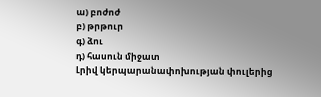ա) բոժոժ
բ) թրթուր
գ) ձու
դ) հասուն միջատ
Լրիվ կերպարանափոխության փուլերից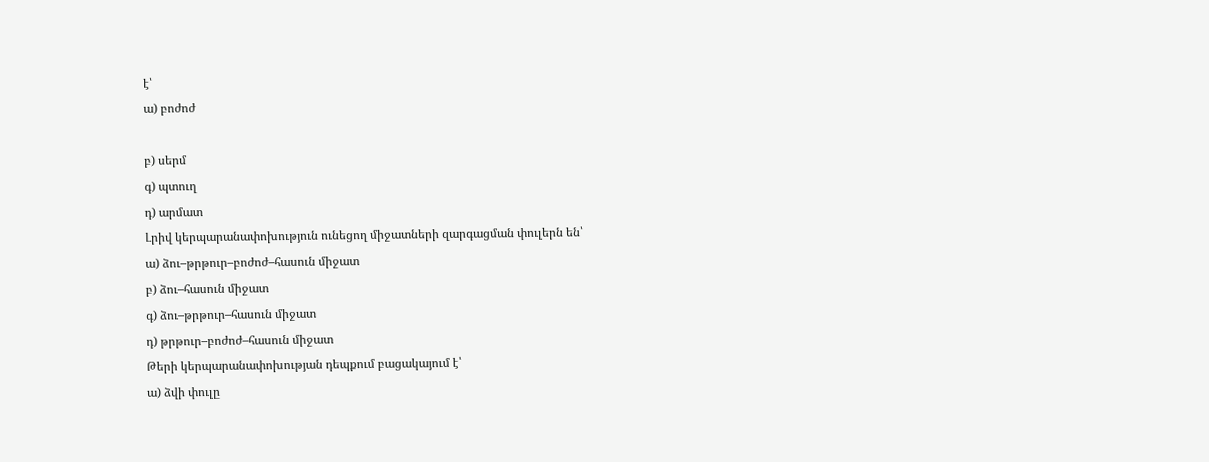է՝
ա) բոժոժ

բ) սերմ
գ) պտուղ
դ) արմատ
Լրիվ կերպարանափոխություն ունեցող միջատների զարգացման փուլերն են՝
ա) ձու–թրթուր–բոժոժ–հասուն միջատ
բ) ձու–հասուն միջատ
գ) ձու–թրթուր–հասուն միջատ
դ) թրթուր–բոժոժ–հասուն միջատ
Թերի կերպարանափոխության դեպքում բացակայում է՝
ա) ձվի փուլը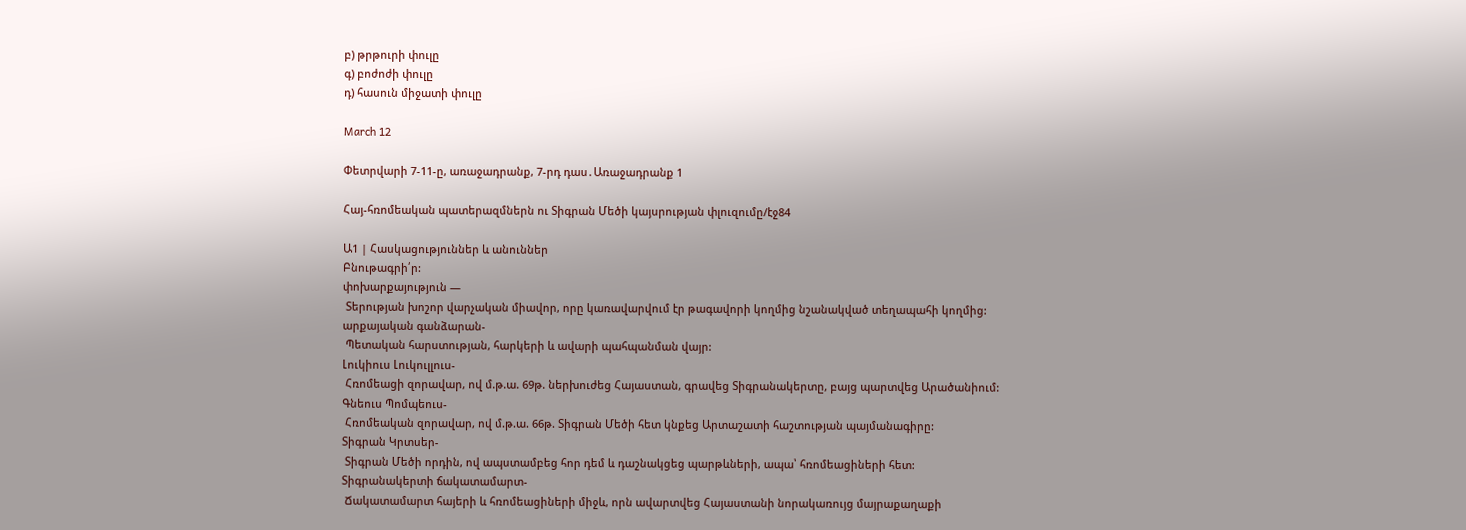բ) թրթուրի փուլը
գ) բոժոժի փուլը
դ) հասուն միջատի փուլը

March 12

Փետրվարի 7-11-ը, առաջադրանք, 7-րդ դաս․Առաջադրանք 1

Հայ-հռոմեական պատերազմներն ու Տիգրան Մեծի կայսրության փլուզումը/էջ84

Ա1 | Հասկացություններ և անուններ
Բնութագրի՛ր:
փոխարքայություն —
 Տերության խոշոր վարչական միավոր, որը կառավարվում էր թագավորի կողմից նշանակված տեղապահի կողմից:
արքայական գանձարան-
 Պետական հարստության, հարկերի և ավարի պահպանման վայր:
Լուկիուս Լուկուլլուս-
 Հռոմեացի զորավար, ով մ.թ.ա. 69թ. ներխուժեց Հայաստան, գրավեց Տիգրանակերտը, բայց պարտվեց Արածանիում:
Գնեուս Պոմպեուս-
 Հռոմեական զորավար, ով մ.թ.ա. 66թ. Տիգրան Մեծի հետ կնքեց Արտաշատի հաշտության պայմանագիրը:
Տիգրան Կրտսեր-
 Տիգրան Մեծի որդին, ով ապստամբեց հոր դեմ և դաշնակցեց պարթևների, ապա՝ հռոմեացիների հետ:
Տիգրանակերտի ճակատամարտ-
 Ճակատամարտ հայերի և հռոմեացիների միջև, որն ավարտվեց Հայաստանի նորակառույց մայրաքաղաքի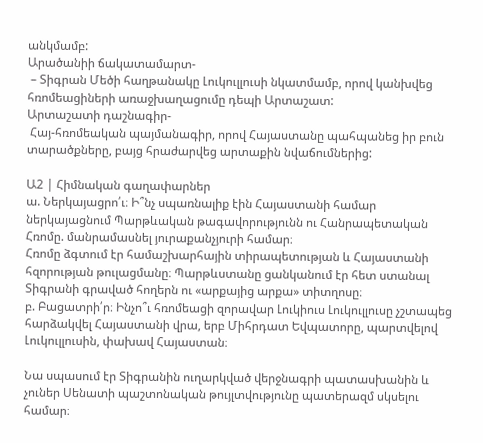անկմամբ:
Արածանիի ճակատամարտ-
 – Տիգրան Մեծի հաղթանակը Լուկուլլուսի նկատմամբ, որով կանխվեց հռոմեացիների առաջխաղացումը դեպի Արտաշատ:
Արտաշատի դաշնագիր-
 Հայ-հռոմեական պայմանագիր, որով Հայաստանը պահպանեց իր բուն տարածքները, բայց հրաժարվեց արտաքին նվաճումներից:

Ա2 | Հիմնական գաղափարներ
ա. Ներկայացրո՛ւ։ Ի՞նչ սպառնալիք էին Հայաստանի համար ներկայացնում Պարթևական թագավորությունն ու Հանրապետական Հռոմը. մանրամասնել յուրաքանչյուրի համար։
Հռոմը ձգտում էր համաշխարհային տիրապետության և Հայաստանի հզորության թուլացմանը։ Պարթևստանը ցանկանում էր հետ ստանալ Տիգրանի գրաված հողերն ու «արքայից արքա» տիտղոսը։
բ. Բացատրի՛ր։ Ինչո՞ւ հռոմեացի զորավար Լուկիուս Լուկուլլուսը չշտապեց հարձակվել Հայաստանի վրա, երբ Միհրդատ Եվպատորը, պարտվելով Լուկուլլուսին, փախավ Հայաստան։

Նա սպասում էր Տիգրանին ուղարկված վերջնագրի պատասխանին և չուներ Սենատի պաշտոնական թույլտվությունը պատերազմ սկսելու համար։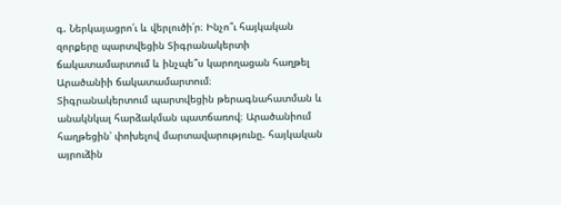գ. Ներկայացրո՛ւ և վերլուծի՛ր։ Ինչո՞ւ հայկական զորքերը պարտվեցին Տիգրանակերտի ճակատամարտում և ինչպե՞ս կարողացան հաղթել Արածանիի ճակատամարտում։
Տիգրանակերտում պարտվեցին թերագնահատման և անակնկալ հարձակման պատճառով։ Արածանիում հաղթեցին՝ փոխելով մարտավարությունը. հայկական այրուձին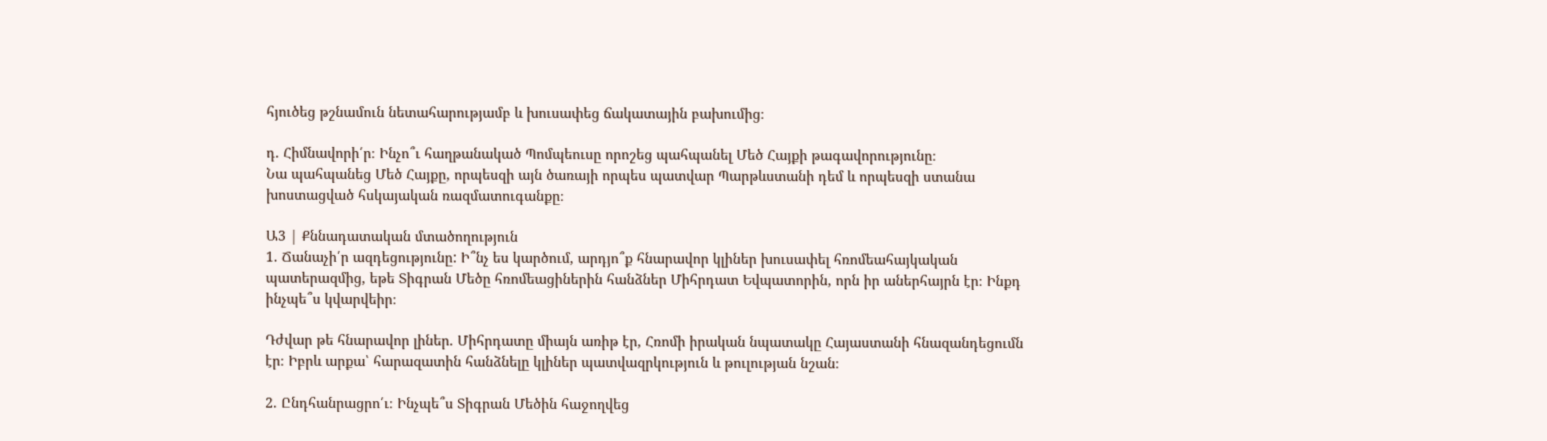հյուծեց թշնամուն նետահարությամբ և խուսափեց ճակատային բախումից։

դ. Հիմնավորի՛ր։ Ինչո՞ւ հաղթանակած Պոմպեուսը որոշեց պահպանել Մեծ Հայքի թագավորությունը։
Նա պահպանեց Մեծ Հայքը, որպեսզի այն ծառայի որպես պատվար Պարթևստանի դեմ և որպեսզի ստանա խոստացված հսկայական ռազմատուգանքը։

Ա3 | Քննադատական մտածողություն
1. Ճանաչի՛ր ազդեցությունը: Ի՞նչ ես կարծում, արդյո՞ք հնարավոր կլիներ խուսափել հռոմեահայկական պատերազմից, եթե Տիգրան Մեծը հռոմեացիներին հանձներ Միհրդատ Եվպատորին, որն իր աներհայրն էր։ Ինքդ ինչպե՞ս կվարվեիր։

Դժվար թե հնարավոր լիներ. Միհրդատը միայն առիթ էր, Հռոմի իրական նպատակը Հայաստանի հնազանդեցումն էր։ Իբրև արքա՝ հարազատին հանձնելը կլիներ պատվազրկություն և թուլության նշան։

2. Ընդհանրացրո՛ւ։ Ինչպե՞ս Տիգրան Մեծին հաջողվեց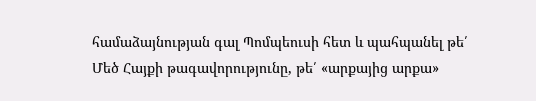համաձայնության գալ Պոմպեուսի հետ և պահպանել թե՛ Մեծ Հայքի թագավորությունը, թե՛ «արքայից արքա»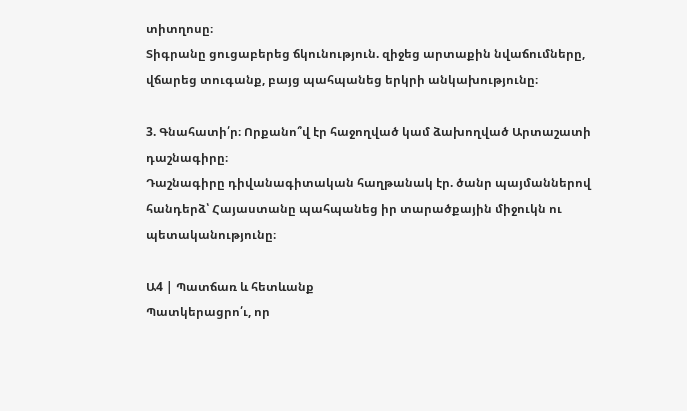տիտղոսը։
Տիգրանը ցուցաբերեց ճկունություն. զիջեց արտաքին նվաճումները, վճարեց տուգանք, բայց պահպանեց երկրի անկախությունը։

3. Գնահատի՛ր։ Որքանո՞վ էր հաջողված կամ ձախողված Արտաշատի դաշնագիրը։
Դաշնագիրը դիվանագիտական հաղթանակ էր. ծանր պայմաններով հանդերձ՝ Հայաստանը պահպանեց իր տարածքային միջուկն ու պետականությունը։

Ա4 | Պատճառ և հետևանք
Պատկերացրո՛ւ, որ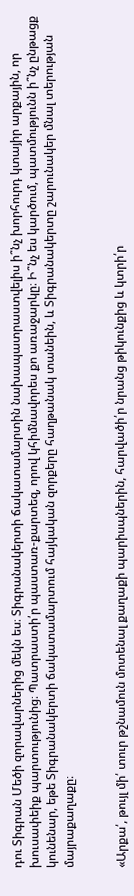դու Տիգրան Մեծի զորավարներից մեկն ես։ Տիգրանակերտի ճակատամարտին նախապատրաստվելիս ի՞նչ խորհուրդ կտայիր արքային, որ խուսափեիք պարտությունից։ Պատրաստի՛ր պաստառ-քարտեզ, որով կհիմնավորես քո առաջարկը։ Ի՞նչ ես կարծում, պատմությունն ի՞նչ ընթացք կունենար, եթե Տիգրանակերտի ճակատամարտում հայկական զորքերը հաղթանակ տանեին, և Տիգրանակերտը շարունակեր մնալ տերության
մայրաքաղաքը։


«Արքա՛, թույլ մի՛ տուր թշնամուն մոտենալ քաղաքի պարիսպներին, հարվածի՛ր նրանց թիկունքից և կտրի՛ր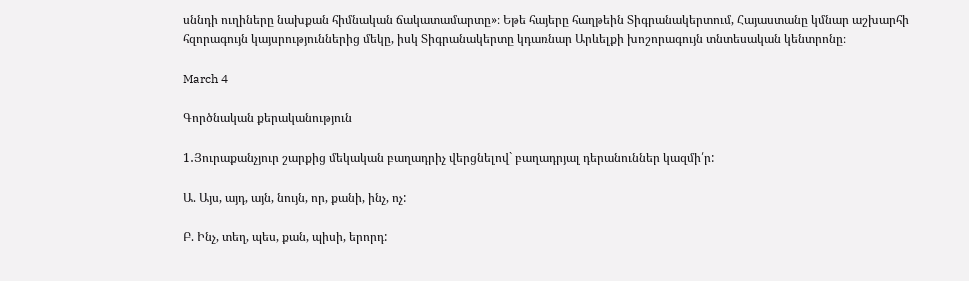սննդի ուղիները նախքան հիմնական ճակատամարտը»։ Եթե հայերը հաղթեին Տիգրանակերտում, Հայաստանը կմնար աշխարհի հզորագույն կայսրություններից մեկը, իսկ Տիգրանակերտը կդառնար Արևելքի խոշորագույն տնտեսական կենտրոնը։

March 4

Գործնական քերականություն

1․Յուրաքանչյուր շարքից մեկական բաղադրիչ վերցնելով` բաղադրյալ դերանուններ կազմի՛ր:

Ա. Այս, այդ, այն, նույն, որ, քանի, ինչ, ոչ:

Բ. Ինչ, տեղ, պես, քան, պիսի, երորդ: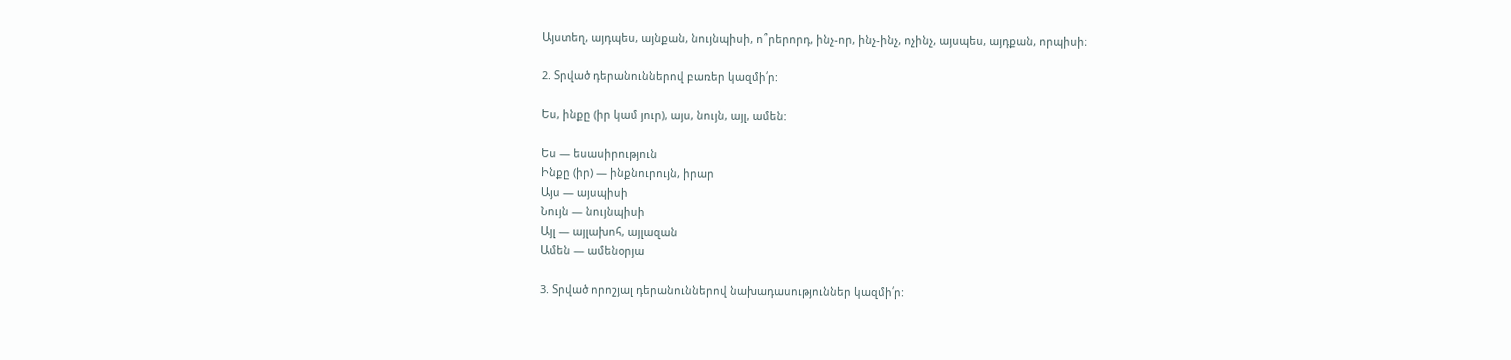Այստեղ, այդպես, այնքան, նույնպիսի, ո՞րերորդ, ինչ-որ, ինչ-ինչ, ոչինչ, այսպես, այդքան, որպիսի։

2. Տրված դերանուններով բառեր կազմի՛ր:

Ես, ինքը (իր կամ յուր), այս, նույն, այլ, ամեն:

Ես — եսասիրություն
Ինքը (իր) — ինքնուրույն, իրար
Այս — այսպիսի
Նույն — նույնպիսի
Այլ — այլախոհ, այլազան
Ամեն — ամենօրյա

3. Տրված որոշյալ դերանուններով նախադասություններ կազմի՛ր: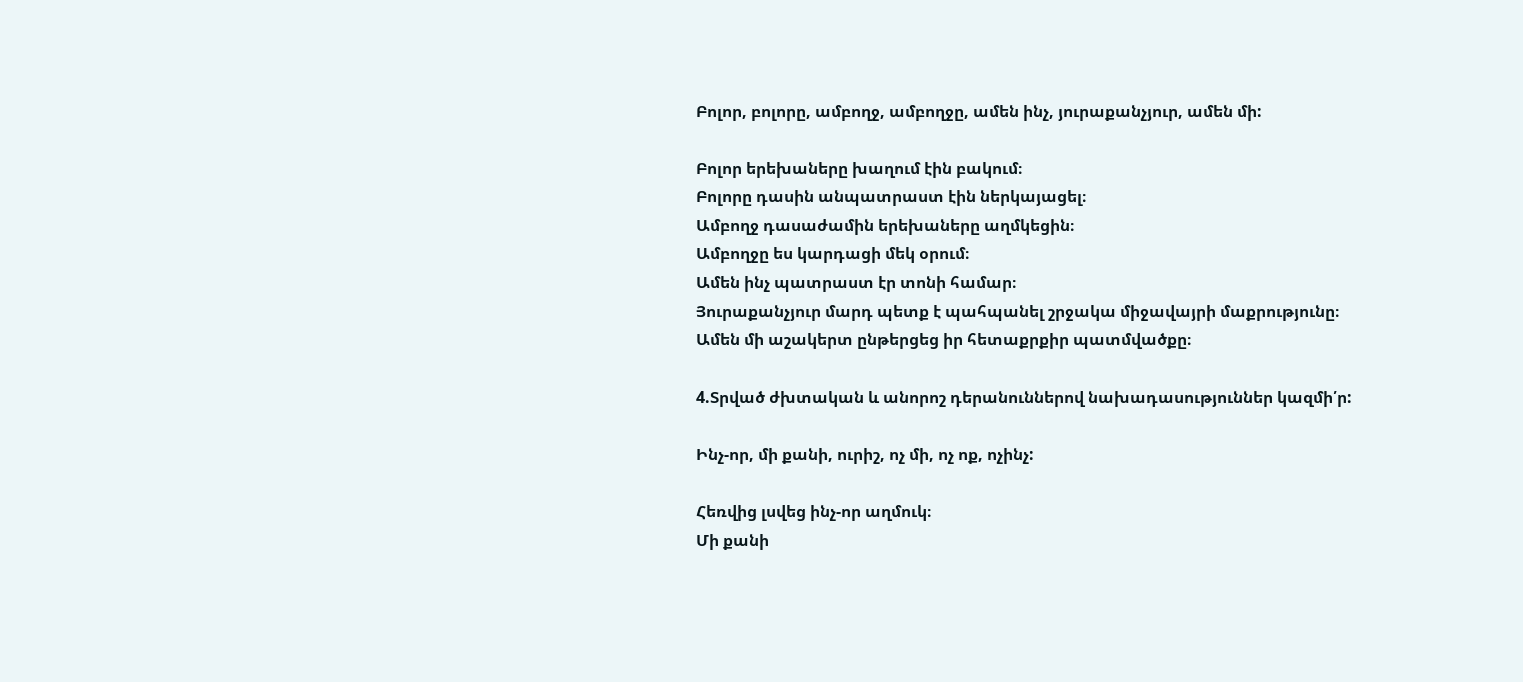Բոլոր, բոլորը, ամբողջ, ամբողջը, ամեն ինչ, յուրաքանչյուր, ամեն մի:

Բոլոր երեխաները խաղում էին բակում։
Բոլորը դասին անպատրաստ էին ներկայացել։
Ամբողջ դասաժամին երեխաները աղմկեցին։
Ամբողջը ես կարդացի մեկ օրում։
Ամեն ինչ պատրաստ էր տոնի համար։
Յուրաքանչյուր մարդ պետք է պահպանել շրջակա միջավայրի մաքրությունը։
Ամեն մի աշակերտ ընթերցեց իր հետաքրքիր պատմվածքը։

4.Տրված ժխտական և անորոշ դերանուններով նախադասություններ կազմի՛ր:

Ինչ-որ, մի քանի, ուրիշ, ոչ մի, ոչ ոք, ոչինչ:

Հեռվից լսվեց ինչ-որ աղմուկ։
Մի քանի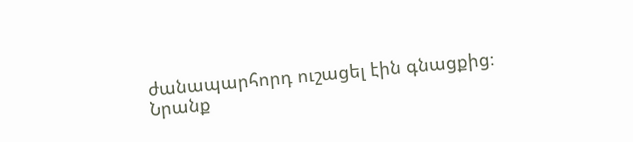ժանապարհորդ ուշացել էին գնացքից։
Նրանք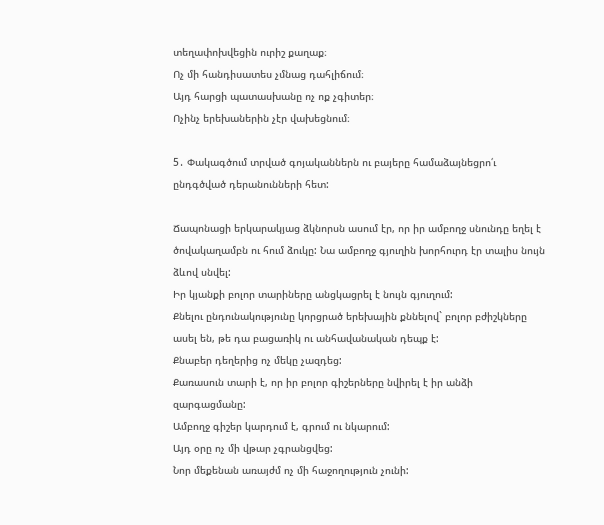տեղափոխվեցին ուրիշ քաղաք։
Ոչ մի հանդիսատես չմնաց դահլիճում։
Այդ հարցի պատասխանը ոչ ոք չգիտեր։
Ոչինչ երեխաներին չէր վախեցնում։

5․ Փակագծում տրված գոյականներն ու բայերը համաձայնեցրո՛ւ ընդգծված դերանունների հետ:

Ճապոնացի երկարակյաց ձկնորսն ասում էր, որ իր ամբողջ սնունդը եղել է ծովակաղամբն ու հում ձուկը: Նա ամբողջ գյուղին խորհուրդ էր տալիս նույն ձևով սնվել:
Իր կյանքի բոլոր տարիները անցկացրել է նույն գյուղում:
Քնելու ընդունակությունը կորցրած երեխային քննելով` բոլոր բժիշկները ասել են, թե դա բացառիկ ու անհավանական դեպք է:
Քնաբեր դեղերից ոչ մեկը չազդեց:
Քառասուն տարի է, որ իր բոլոր գիշերները նվիրել է իր անձի զարգացմանը:
Ամբողջ գիշեր կարդում է, գրում ու նկարում:
Այդ օրը ոչ մի վթար չգրանցվեց:
Նոր մեքենան առայժմ ոչ մի հաջողություն չունի: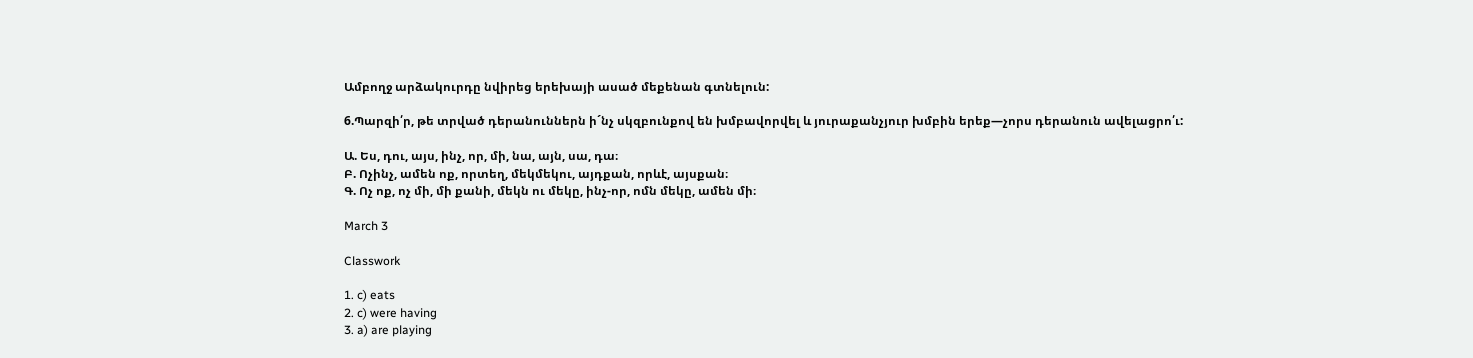Ամբողջ արձակուրդը նվիրեց երեխայի ասած մեքենան գտնելուն:

6.Պարզի՛ր, թե տրված դերանուններն ի´նչ սկզբունքով են խմբավորվել և յուրաքանչյուր խմբին երեք—չորս դերանուն ավելացրո՛ւ:

Ա. Ես, դու, այս, ինչ, որ, մի, նա, այն, սա, դա։
Բ. Ոչինչ, ամեն ոք, որտեղ, մեկմեկու, այդքան, որևէ, այսքան։
Գ. Ոչ ոք, ոչ մի, մի քանի, մեկն ու մեկը, ինչ-որ, ոմն մեկը, ամեն մի։

March 3

Classwork

1. c) eats
2. c) were having
3. a) are playing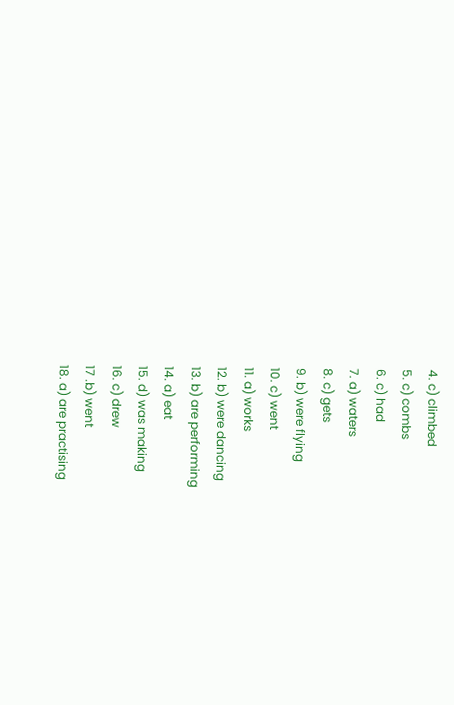4. c) climbed
5. c) combs
6. c) had
7. a) waters
8. c) gets
9. b) were flying
10. c) went
11. a) works
12. b) were dancing
13. b) are performing
14. a) eat
15. d) was making
16. c) drew
17 .b) went
18. a) are practising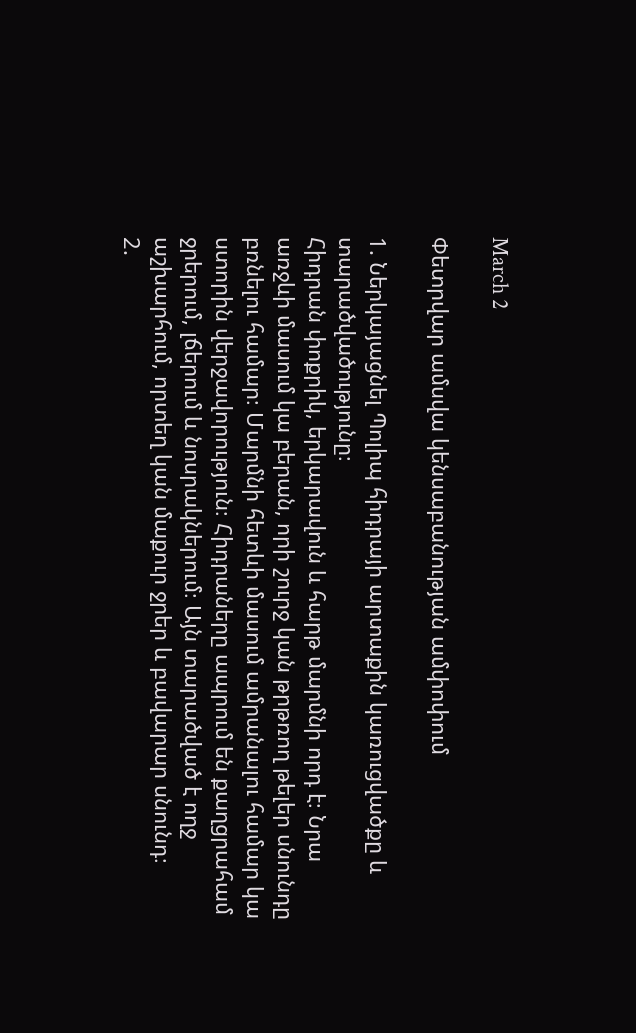March 2

Փետրվար ամսվա կենսաբանության ամփոփում

1. Ներկայացնել Պոլիպ հիդրայի արտաքին կառուցվածքը և տարածվածությունը։
Հիդրան փոքրիկ, երկարավուն և հարթ մարմնի որդ է։ Նրա առջևի մասում կա բերան, որի շուրջ կան թրթռող թելեր սնունդը բռնելու համար։ Մարմնի հետևի մասում ամրանալու համար կա ստորին վերջավորություն։ Հիդրաները ապրում են քաղցրահամ ջրերում, լճերում և նոսրակներում։ Այն տարածված է ողջ աշխարհում, որտեղ կան մաքուր ջրեր և բավարար սնունդ։
2.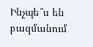Ինչպե՞ս են բազմանում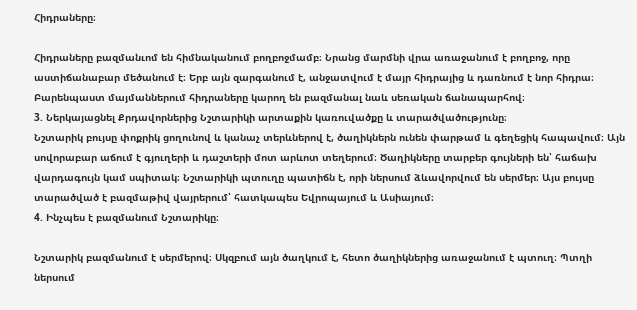Հիդրաները։

Հիդրաները բազմանւոմ են հիմնականում բողբոջմամբ։ Նրանց մարմնի վրա առաջանում է բողբոջ, որը աստիճանաբար մեծանում է։ Երբ այն զարգանում է, անջատվում է մայր հիդրայից և դառնում է նոր հիդրա։ Բարենպաստ մայմաններում հիդրաները կարող են բազմանալ նաև սեռական ճանապարհով։
3. Ներկայացնել Քրդավորներից Նշտարիկի արտաքին կառուվածքը և տարածվածությունը։
Նշտարիկ բույսը փոքրիկ ցողունով և կանաչ տերևներով է, ծաղիկներն ունեն փարթամ և գեղեցիկ հապավում։ Այն սովորաբար աճում է գյուղերի և դաշտերի մոտ արևոտ տեղերում։ Ծաղիկները տարբեր գույների են՝ հաճախ վարդագույն կամ սպիտակ։ Նշտարիկի պտուղը պատիճն է, որի ներսում ձևավորվում են սերմեր։ Այս բույսը տարածված է բազմաթիվ վայրերում՝ հատկապես Եվրոպայում և Ասիայում։
4. Ինչպես է բազմանում Նշտարիկը։

Նշտարիկ բազմանում է սերմերով։ Սկզբում այն ծաղկում է, հետո ծաղիկներից առաջանում է պտուղ։ Պտղի ներսում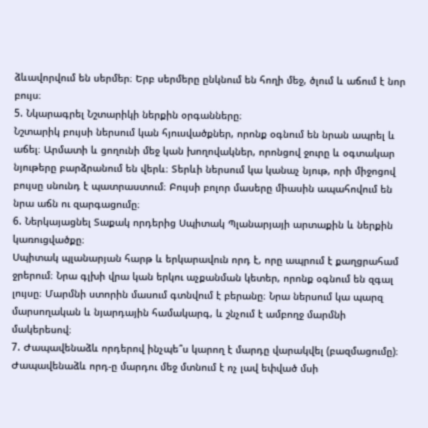ձևավորվում են սերմեր։ Երբ սերմերը ընկնում են հողի մեջ, ծլում և աճում է նոր բույս։
5. Նկարագրել Նշտարիկի ներքին օրգանները։
Նշտարիկ բույսի ներսում կան հյուսվածքներ, որոնք օգնում են նրան ապրել և աճել։ Արմատի և ցողունի մեջ կան խողովակներ, որոնցով ջուրը և օգտակար նյութերը բարձրանում են վերև։ Տերևի ներսում կա կանաչ նյութ, որի միջոցով բույսը սնունդ է պատրաստում։ Բույսի բոլոր մասերը միասին ապահովում են նրա աճն ու զարգացումը։
6. Ներկայացնել Տաքակ որդերից Սպիտակ Պլանարյայի արտաքին և ներքին կառուցվածքը։
Սպիտակ պլանարյան հարթ և երկարավուն որդ է, որը ապրում է քաղցրահամ ջրերում։ Նրա գլխի վրա կան երկու աչքանման կետեր, որոնք օգնում են զգալ լույսը։ Մարմնի ստորին մասում գտնվում է բերանը։ Նրա ներսում կա պարզ մարսողական և նյարդային համակարգ, և շնչում է ամբողջ մարմնի մակերեսով։
7. Ժապավենաձև որդերով ինչպե՞ս կարող է մարդը վարակվել (բազմացումը)։
Ժապավենաձև որդ-ը մարդու մեջ մտնում է ոչ լավ եփված մսի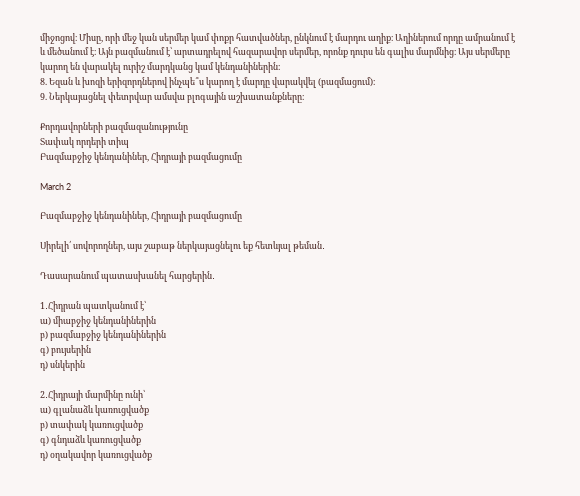միջոցով։ Միսը, որի մեջ կան սերմեր կամ փոքր հատվածներ, ընկնում է մարդու աղիք։ Աղիներում որդը ամրանում է և մեծանում է։ Այն բազմանում է՝ արտադրելով հազարավոր սերմեր, որոնք դուրս են գալիս մարմնից։ Այս սերմերը կարող են վարակել ուրիշ մարդկանց կամ կենդանիներին։
8. Եզան և խոզի երիզորդներով ինչպե՞ս կարող է մարդը վարակվել (բազմացում)։
9. Ներկայացնել փետրվար ամսվա բլոգային աշխատանքները։

Քորդավորների բազմազանությունը
Տափակ որդերի տիպ
Բազմաբջիջ կենդանիներ, Հիդրայի բազմացումը

March 2

Բազմաբջիջ կենդանիներ, Հիդրայի բազմացումը

Սիրելի՛ սովորողներ, այս շաբաթ ներկայացնելու եք հետևյալ թեման․

Դասարանում պատասխանել հարցերին․

1․Հիդրան պատկանում է՝
ա) միաբջիջ կենդանիներին
բ) բազմաբջիջ կենդանիներին
գ) բույսերին
դ) սնկերին

2․Հիդրայի մարմինը ունի՝
ա) գլանաձև կառուցվածք
բ) տափակ կառուցվածք
գ) գնդաձև կառուցվածք
դ) օղակավոր կառուցվածք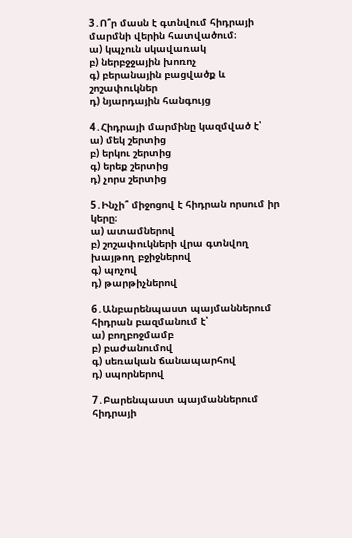3․Ո՞ր մասն է գտնվում հիդրայի մարմնի վերին հատվածում։
ա) կպչուն սկավառակ
բ) ներբջջային խոռոչ
գ) բերանային բացվածք և շոշափուկներ
դ) նյարդային հանգույց

4․Հիդրայի մարմինը կազմված է՝
ա) մեկ շերտից
բ) երկու շերտից
գ) երեք շերտից
դ) չորս շերտից

5․Ինչի՞ միջոցով է հիդրան որսում իր կերը։
ա) ատամներով
բ) շոշափուկների վրա գտնվող խայթող բջիջներով
գ) պոչով
դ) թարթիչներով

6․Անբարենպաստ պայմաններում հիդրան բազմանում է՝
ա) բողբոջմամբ
բ) բաժանումով
գ) սեռական ճանապարհով
դ) սպորներով

7․Բարենպաստ պայմաններում հիդրայի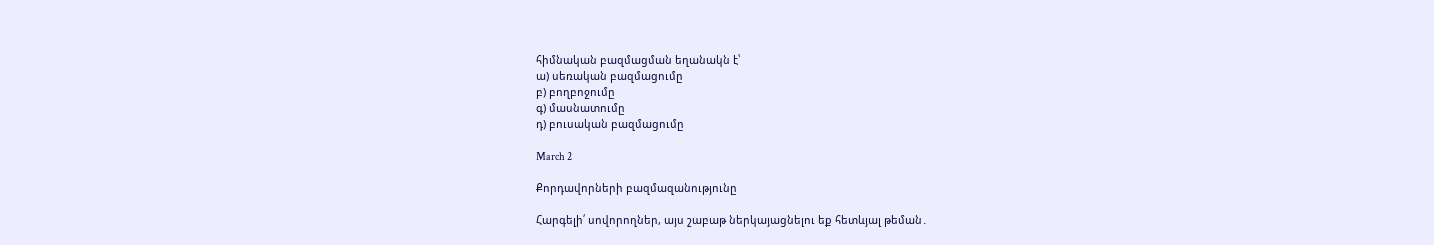հիմնական բազմացման եղանակն է՝
ա) սեռական բազմացումը
բ) բողբոջումը
գ) մասնատումը
դ) բուսական բազմացումը

March 2

Քորդավորների բազմազանությունը

Հարգելի՛ սովորողներ, այս շաբաթ ներկայացնելու եք հետևյալ թեման․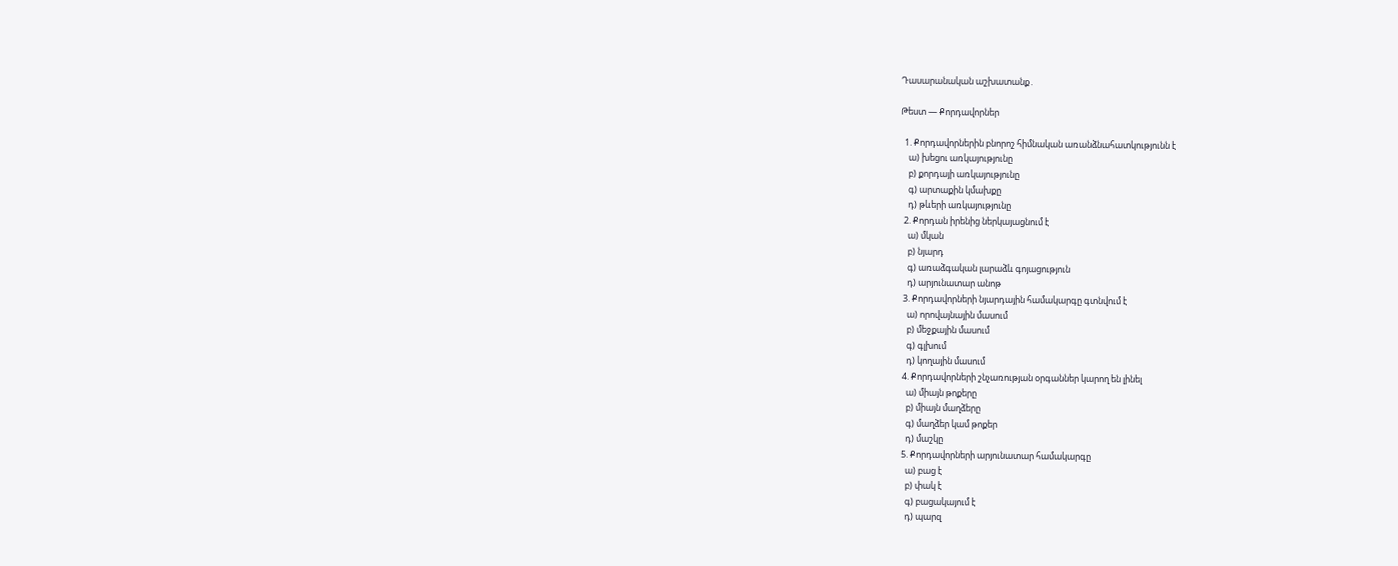Դասարանական աշխատանք․

Թեստ — Քորդավորներ

  1. Քորդավորներին բնորոշ հիմնական առանձնահատկությունն է
    ա) խեցու առկայությունը
    բ) քորդայի առկայությունը
    գ) արտաքին կմախքը
    դ) թևերի առկայությունը
  2. Քորդան իրենից ներկայացնում է
    ա) մկան
    բ) նյարդ
    գ) առաձգական լարաձև գոյացություն
    դ) արյունատար անոթ
  3. Քորդավորների նյարդային համակարգը գտնվում է
    ա) որովայնային մասում
    բ) մեջքային մասում
    գ) գլխում
    դ) կողային մասում
  4. Քորդավորների շնչառության օրգաններ կարող են լինել
    ա) միայն թոքերը
    բ) միայն մաղձերը
    գ) մաղձեր կամ թոքեր
    դ) մաշկը
  5. Քորդավորների արյունատար համակարգը
    ա) բաց է
    բ) փակ է
    գ) բացակայում է
    դ) պարզ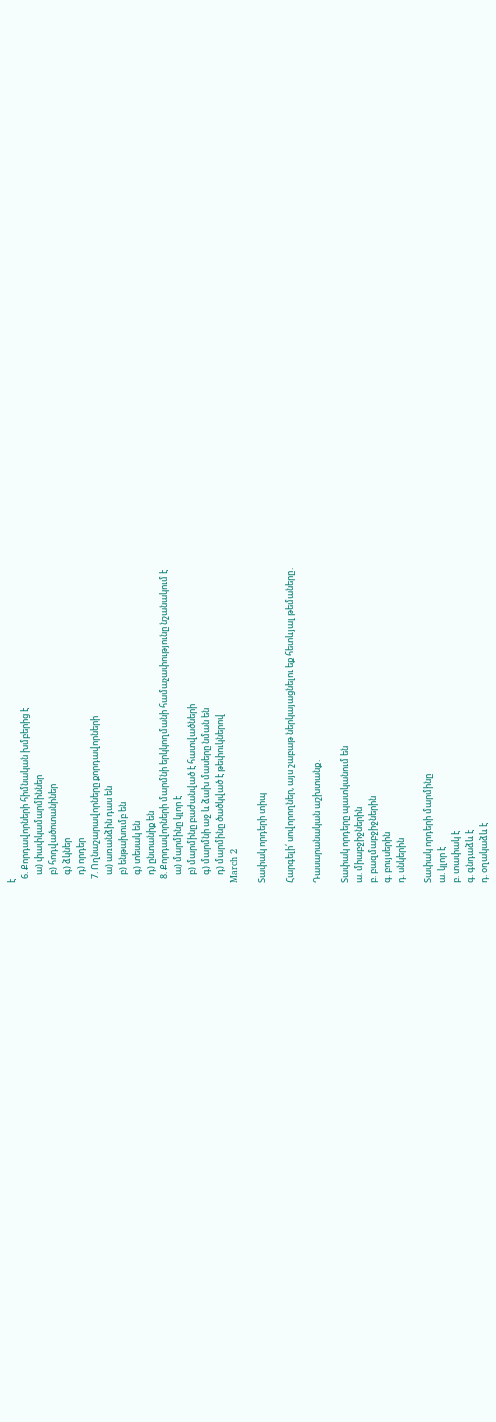է
  6. Քորդավորների հիմնական խմբերից է
    ա) փափկամարմիններ
    բ) հոդվածոտանիներ
    գ) ձկներ
    դ) որդեր
  7. Ողնաշարավորները քորդավորների
    ա) առանձին դաս են
    բ) ենթախումբ են
    գ) տեսակ են
    դ) ընտանիք են
  8. Քորդավորների մարմնի երկկողմանի համաչափությունը նշանակում է
    ա) մարմինը կլոր է
    բ) մարմինը բաժանված է հատվածների
    գ) մարմնի աջ և ձախ մասերը նման են
    դ) մարմինը ծածկված է թեփուկներով
March 2

Տափակ որդերի տիպ

Հարգելի՛ սովորողներ, այս շաբաթ ներկայացնելու եք հետևյալ թեմաները․

Դասարանական աշխտանք․

Տափակ որդերը պատկանում են
ա. միաբջիջներին
բ. բազմաբջիջներին
գ. բույսերին
դ. սնկերին

Տափակ որդերի մարմինը
ա. կլոր է
բ. տափակ է
գ. գնդաձև է
դ. օղակաձև է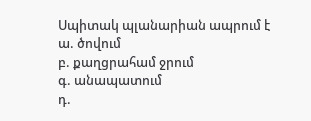Սպիտակ պլանարիան ապրում է
ա. ծովում
բ. քաղցրահամ ջրում
գ. անապատում
դ.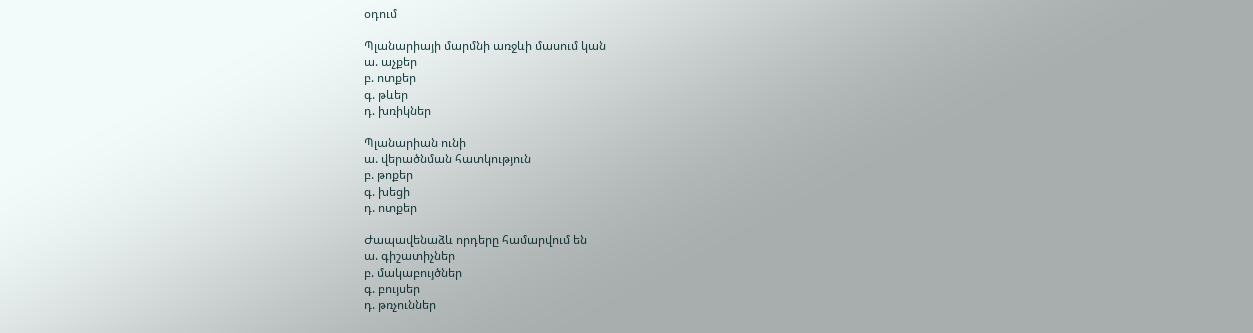օդում

Պլանարիայի մարմնի առջևի մասում կան
ա. աչքեր
բ. ոտքեր
գ. թևեր
դ. խռիկներ

Պլանարիան ունի
ա. վերածնման հատկություն
բ. թոքեր
գ. խեցի
դ. ոտքեր

Ժապավենաձև որդերը համարվում են
ա. գիշատիչներ
բ. մակաբույծներ
գ. բույսեր
դ. թռչուններ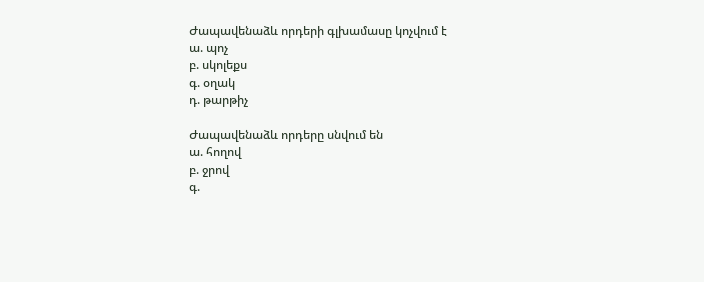Ժապավենաձև որդերի գլխամասը կոչվում է
ա. պոչ
բ. սկոլեքս
գ. օղակ
դ. թարթիչ

Ժապավենաձև որդերը սնվում են
ա. հողով
բ. ջրով
գ.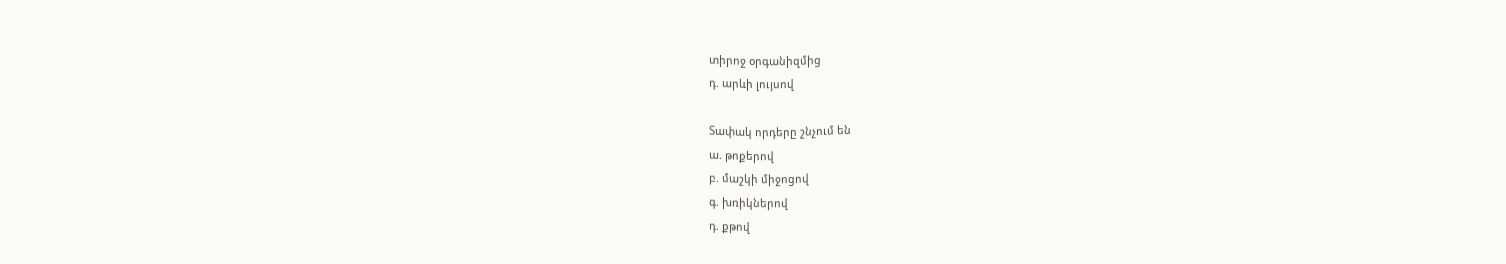տիրոջ օրգանիզմից
դ. արևի լույսով

Տափակ որդերը շնչում են
ա. թոքերով
բ. մաշկի միջոցով
գ. խռիկներով
դ. քթով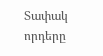Տափակ որդերը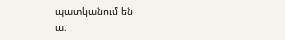պատկանում են
ա.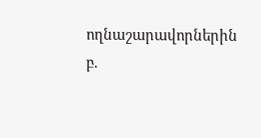ողնաշարավորներին
բ.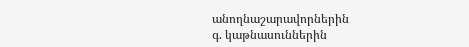անողնաշարավորներին
գ. կաթնասուններին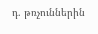դ. թռչուններին